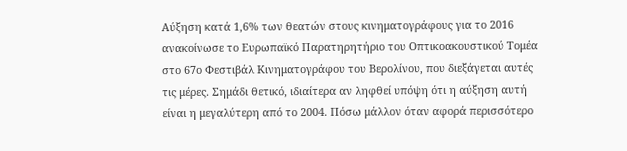Αύξηση κατά 1,6% των θεατών στους κινηματογράφους για το 2016 ανακοίνωσε το Ευρωπαϊκό Παρατηρητήριο του Οπτικοακουστικού Τομέα στο 67ο Φεστιβάλ Κινηματογράφου του Βερολίνου, που διεξάγεται αυτές τις μέρες. Σημάδι θετικό, ιδιαίτερα αν ληφθεί υπόψη ότι η αύξηση αυτή είναι η μεγαλύτερη από το 2004. Πόσω μάλλον όταν αφορά περισσότερο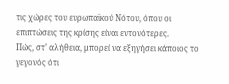τις χώρες του ευρωπαϊκού Νότου, όπου οι επιπτώσεις της κρίσης είναι εντονότερες.
Πώς, στ’ αλήθεια, μπορεί να εξηγήσει κάποιος το γεγονός ότι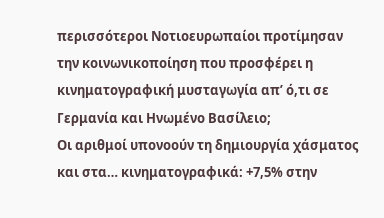περισσότεροι Νοτιοευρωπαίοι προτίμησαν την κοινωνικοποίηση που προσφέρει η κινηματογραφική μυσταγωγία απ’ ό,τι σε Γερμανία και Ηνωμένο Βασίλειο;
Οι αριθμοί υπονοούν τη δημιουργία χάσματος και στα… κινηματογραφικά: +7,5% στην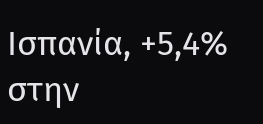Ισπανία, +5,4% στην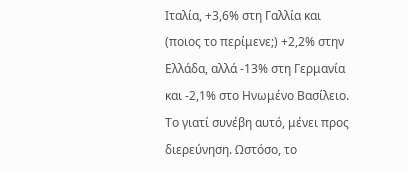Ιταλία, +3,6% στη Γαλλία και (ποιος το περίμενε;) +2,2% στην Ελλάδα, αλλά -13% στη Γερμανία και -2,1% στο Ηνωμένο Βασίλειο.
Το γιατί συνέβη αυτό, μένει προς διερεύνηση. Ωστόσο, το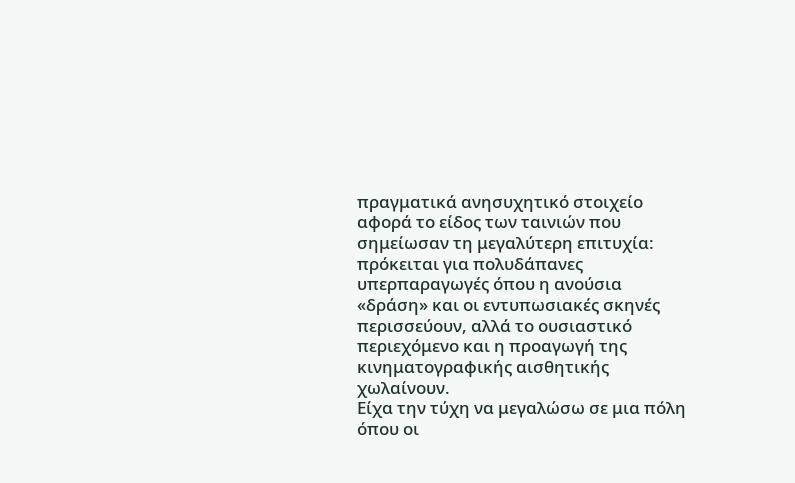πραγματικά ανησυχητικό στοιχείο αφορά το είδος των ταινιών που σημείωσαν τη μεγαλύτερη επιτυχία: πρόκειται για πολυδάπανες υπερπαραγωγές όπου η ανούσια «δράση» και οι εντυπωσιακές σκηνές περισσεύουν, αλλά το ουσιαστικό περιεχόμενο και η προαγωγή της κινηματογραφικής αισθητικής χωλαίνουν.
Είχα την τύχη να μεγαλώσω σε μια πόλη όπου οι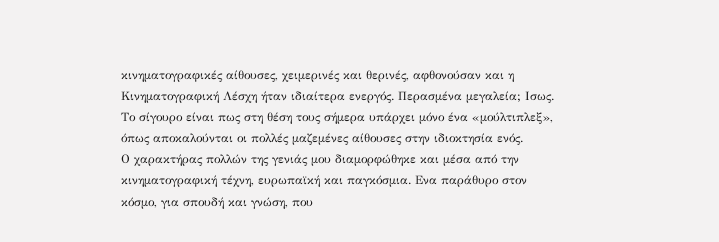κινηματογραφικές αίθουσες, χειμερινές και θερινές, αφθονούσαν και η Κινηματογραφική Λέσχη ήταν ιδιαίτερα ενεργός. Περασμένα μεγαλεία; Ισως. Το σίγουρο είναι πως στη θέση τους σήμερα υπάρχει μόνο ένα «μούλτιπλεξ», όπως αποκαλούνται οι πολλές μαζεμένες αίθουσες στην ιδιοκτησία ενός.
Ο χαρακτήρας πολλών της γενιάς μου διαμορφώθηκε και μέσα από την κινηματογραφική τέχνη, ευρωπαϊκή και παγκόσμια. Ενα παράθυρο στον κόσμο, για σπουδή και γνώση, που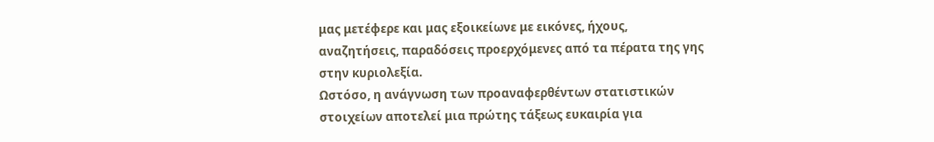μας μετέφερε και μας εξοικείωνε με εικόνες, ήχους, αναζητήσεις, παραδόσεις προερχόμενες από τα πέρατα της γης στην κυριολεξία.
Ωστόσο, η ανάγνωση των προαναφερθέντων στατιστικών στοιχείων αποτελεί μια πρώτης τάξεως ευκαιρία για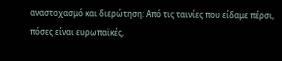αναστοχασμό και διερώτηση: Από τις ταινίες που είδαμε πέρσι, πόσες είναι ευρωπαϊκές,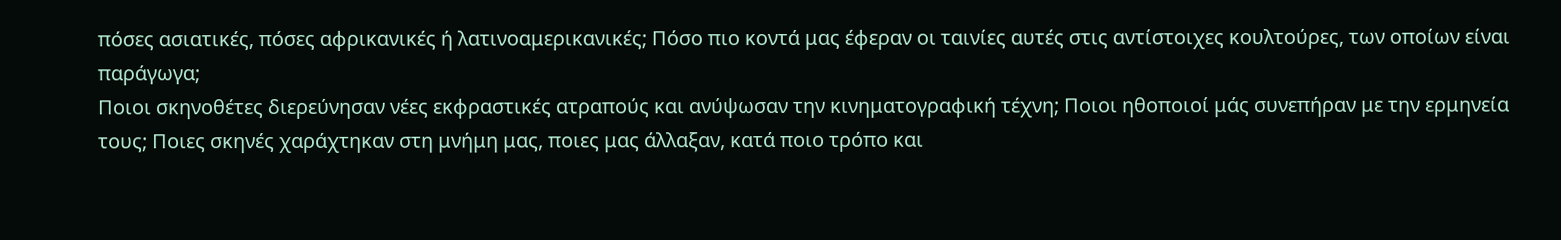πόσες ασιατικές, πόσες αφρικανικές ή λατινοαμερικανικές; Πόσο πιο κοντά μας έφεραν οι ταινίες αυτές στις αντίστοιχες κουλτούρες, των οποίων είναι παράγωγα;
Ποιοι σκηνοθέτες διερεύνησαν νέες εκφραστικές ατραπούς και ανύψωσαν την κινηματογραφική τέχνη; Ποιοι ηθοποιοί μάς συνεπήραν με την ερμηνεία τους; Ποιες σκηνές χαράχτηκαν στη μνήμη μας, ποιες μας άλλαξαν, κατά ποιο τρόπο και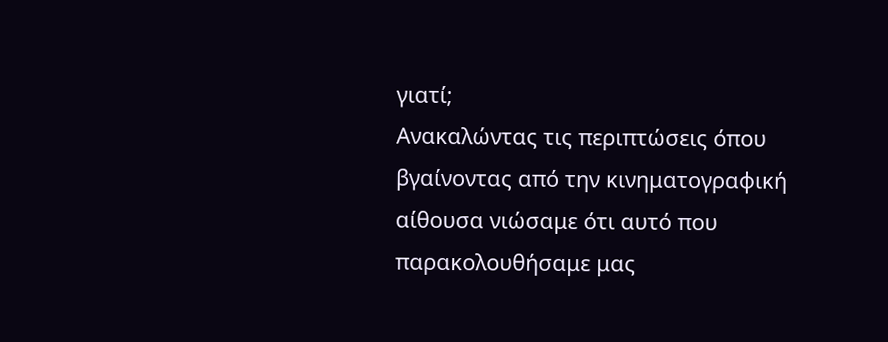γιατί;
Ανακαλώντας τις περιπτώσεις όπου βγαίνοντας από την κινηματογραφική αίθουσα νιώσαμε ότι αυτό που παρακολουθήσαμε μας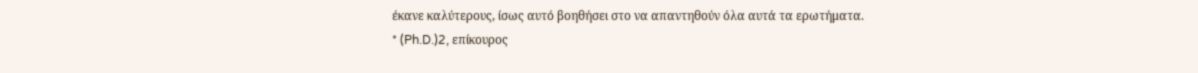έκανε καλύτερους, ίσως αυτό βοηθήσει στο να απαντηθούν όλα αυτά τα ερωτήματα.
* (Ph.D.)2, επίκουρος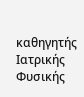καθηγητής Ιατρικής Φυσικής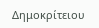Δημοκρίτειου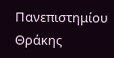Πανεπιστημίου Θράκης